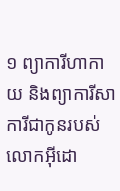១ ព្យាការីហាកាយ និងព្យាការីសាការីជាកូនរបស់លោកអ៊ីដោ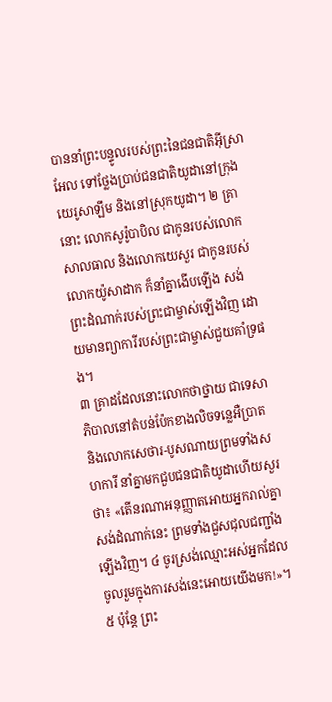បាននាំព្រះបន្ទូលរបស់ព្រះនៃជនជាតិអ៊ីស្រាអែល ទៅថ្លែងប្រាប់ជនជាតិយូដានៅក្រុងយេរូសាឡឹម និងនៅស្រុកយូដា។ ២ គ្រានោះ លោកសូរ៉ូបាបិល ជាកូនរបស់លោកសាលធាល និងលោកយេសួរ ជាកូនរបស់លោកយ៉ូសាដាក ក៏នាំគ្នាងើបឡើង សង់ព្រះដំណាក់របស់ព្រះជាម្ចាស់ឡើងវិញ ដោយមានព្យាការីរបស់ព្រះជាម្ចាស់ជួយគាំទ្រផង។
៣ គ្រាដដែលនោះលោកថាថ្នាយ ជាទេសាភិបាលនៅតំបន់ប៉ែកខាងលិចទន្លេអឺប្រាត និងលោកសេថារ-បូសណាយព្រមទាំងសហការី នាំគ្នាមកជួបជនជាតិយូដាហើយសួរថា៖ «តើនរណាអនុញ្ញាតអោយអ្នករាល់គ្នាសង់ដំណាក់នេះ ព្រមទាំងជួសជុលជញ្ជាំងឡើងវិញ។ ៤ ចូរស្រង់ឈ្មោះអស់អ្នកដែលចូលរួមក្នុងការសង់នេះអោយយើងមក!»។ ៥ ប៉ុន្តែ ព្រះ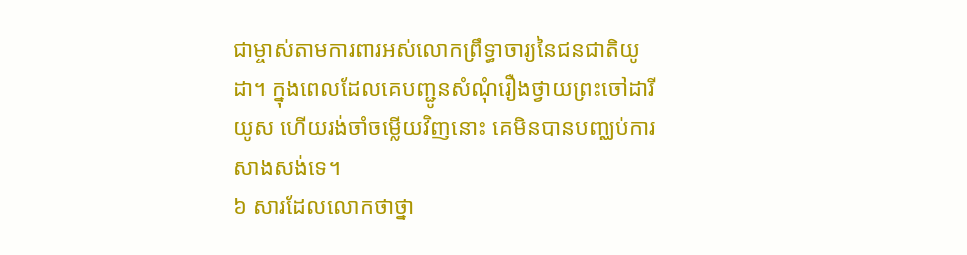ជាម្ចាស់តាមការពារអស់លោកព្រឹទ្ធាចារ្យនៃជនជាតិយូដា។ ក្នុងពេលដែលគេបញ្ជូនសំណុំរឿងថ្វាយព្រះចៅដារីយូស ហើយរង់ចាំចម្លើយវិញនោះ គេមិនបានបញ្ឈប់ការសាងសង់ទេ។
៦ សារដែលលោកថាថ្នា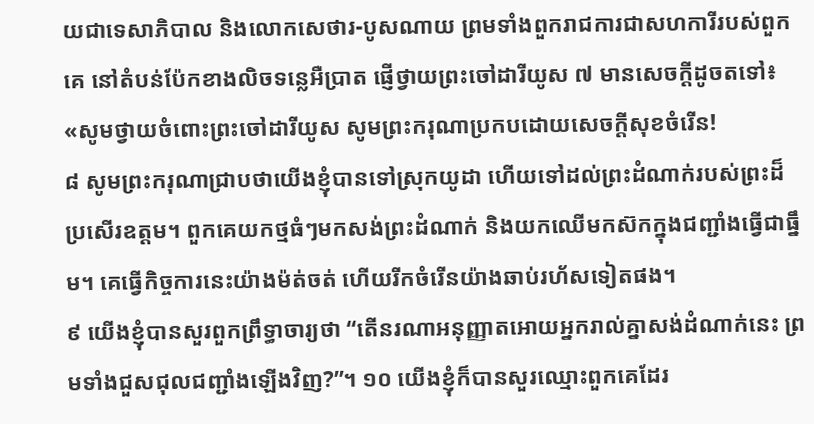យជាទេសាភិបាល និងលោកសេថារ-បូសណាយ ព្រមទាំងពួករាជការជាសហការីរបស់ពួកគេ នៅតំបន់ប៉ែកខាងលិចទន្លេអឺប្រាត ផ្ញើថ្វាយព្រះចៅដារីយូស ៧ មានសេចក្ដីដូចតទៅ៖ «សូមថ្វាយចំពោះព្រះចៅដារីយូស សូមព្រះករុណាប្រកបដោយសេចក្ដីសុខចំរើន!
៨ សូមព្រះករុណាជ្រាបថាយើងខ្ញុំបានទៅស្រុកយូដា ហើយទៅដល់ព្រះដំណាក់របស់ព្រះដ៏ប្រសើរឧត្ដម។ ពួកគេយកថ្មធំៗមកសង់ព្រះដំណាក់ និងយកឈើមកស៊កក្នុងជញ្ជាំងធ្វើជាធ្នឹម។ គេធ្វើកិច្ចការនេះយ៉ាងម៉ត់ចត់ ហើយរីកចំរើនយ៉ាងឆាប់រហ័សទៀតផង។
៩ យើងខ្ញុំបានសួរពួកព្រឹទ្ធាចារ្យថា “តើនរណាអនុញ្ញាតអោយអ្នករាល់គ្នាសង់ដំណាក់នេះ ព្រមទាំងជួសជុលជញ្ជាំងឡើងវិញ?”។ ១០ យើងខ្ញុំក៏បានសួរឈ្មោះពួកគេដែរ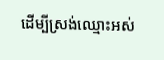ដើម្បីស្រង់ឈ្មោះអស់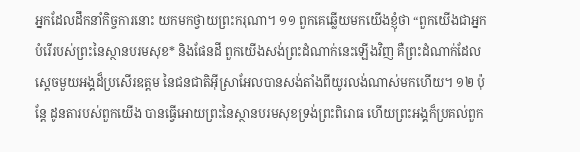អ្នកដែលដឹកនាំកិច្ចការនោះ យកមកថ្វាយព្រះករុណា។ ១១ ពួកគេឆ្លើយមកយើងខ្ញុំថា “ពួកយើងជាអ្នកបំរើរបស់ព្រះនៃស្ថានបរមសុខ* និងផែនដី ពួកយើងសង់ព្រះដំណាក់នេះឡើងវិញ គឺព្រះដំណាក់ដែលស្ដេចមួយអង្គដ៏ប្រសើរឧត្ដម នៃជនជាតិអ៊ីស្រាអែលបានសង់តាំងពីយូរលង់ណាស់មកហើយ។ ១២ ប៉ុន្តែ ដូនតារបស់ពួកយើង បានធ្វើអោយព្រះនៃស្ថានបរមសុខទ្រង់ព្រះពិរោធ ហើយព្រះអង្គក៏ប្រគល់ពួក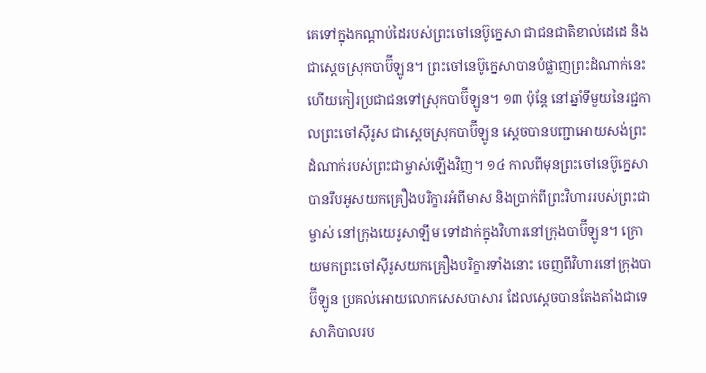គេទៅក្នុងកណ្ដាប់ដៃរបស់ព្រះចៅនេប៊ូក្នេសា ជាជនជាតិខាល់ដេដេ និងជាស្ដេចស្រុកបាប៊ីឡូន។ ព្រះចៅនេប៊ូក្នេសាបានបំផ្លាញព្រះដំណាក់នេះ ហើយកៀរប្រជាជនទៅស្រុកបាប៊ីឡូន។ ១៣ ប៉ុន្តែ នៅឆ្នាំទីមួយនៃរជ្ជកាលព្រះចៅស៊ីរូស ជាស្ដេចស្រុកបាប៊ីឡូន ស្ដេចបានបញ្ជាអោយសង់ព្រះដំណាក់របស់ព្រះជាម្ចាស់ឡើងវិញ។ ១៤ កាលពីមុនព្រះចៅនេប៊ូក្នេសាបានរឹបអូសយកគ្រឿងបរិក្ខារអំពីមាស និងប្រាក់ពីព្រះវិហាររបស់ព្រះជាម្ចាស់ នៅក្រុងយេរូសាឡឹម ទៅដាក់ក្នុងវិហារនៅក្រុងបាប៊ីឡូន។ ក្រោយមកព្រះចៅស៊ីរូសយកគ្រឿងបរិក្ខារទាំងនោះ ចេញពីវិហារនៅក្រុងបាប៊ីឡូន ប្រគល់អោយលោកសេសបាសារ ដែលស្ដេចបានតែងតាំងជាទេសាភិបាលរប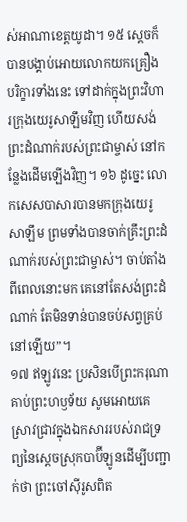ស់អាណាខេត្តយូដា។ ១៥ ស្ដេចក៏បានបង្គាប់អោយលោកយកគ្រឿងបរិក្ខារទាំងនេះ ទៅដាក់ក្នុងព្រះវិហារក្រុងយេរូសាឡឹមវិញ ហើយសង់ព្រះដំណាក់របស់ព្រះជាម្ចាស់ នៅកន្លែងដើមឡើងវិញ។ ១៦ ដូច្នេះ លោកសេសបាសារបានមកក្រុងយេរូសាឡឹម ព្រមទាំងបានចាក់គ្រឹះព្រះដំណាក់របស់ព្រះជាម្ចាស់។ ចាប់តាំងពីពេលនោះមក គេនៅតែសង់ព្រះដំណាក់ តែមិនទាន់បានចប់សព្វគ្រប់នៅឡើយ”។
១៧ ឥឡូវនេះ ប្រសិនបើព្រះករុណាគាប់ព្រះហឫទ័យ សូមអោយគេស្រាវជ្រាវក្នុងឯកសាររបស់រាជទ្រព្យនៃស្ដេចស្រុកបាប៊ីឡូនដើម្បីបញ្ជាក់ថា ព្រះចៅស៊ីរូសពិត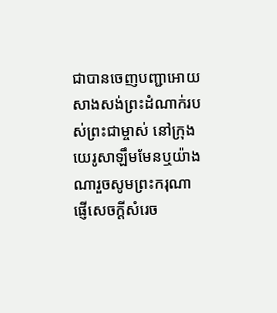ជាបានចេញបញ្ជាអោយសាងសង់ព្រះដំណាក់របស់ព្រះជាម្ចាស់ នៅក្រុងយេរូសាឡឹមមែនឬយ៉ាងណារួចសូមព្រះករុណាផ្ញើសេចក្ដីសំរេច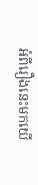អំពីរឿងនេះមកយើ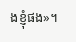ងខ្ញុំផង»។